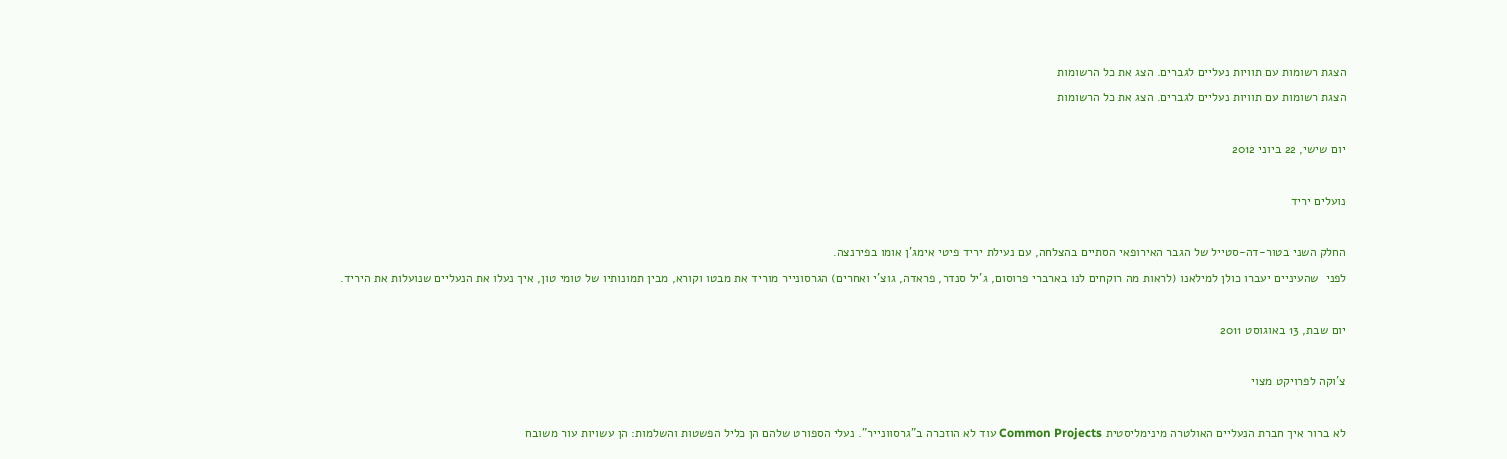הצגת רשומות עם תוויות נעליים לגברים. הצג את כל הרשומות
הצגת רשומות עם תוויות נעליים לגברים. הצג את כל הרשומות

יום שישי, 22 ביוני 2012

נועלים יריד

החלק השני בטור-דה-סטייל של הגבר האירופאי הסתיים בהצלחה, עם נעילת יריד פיטי אימג'ן אומו בפירנצה.
לפני  שהעיניים יעברו כולן למילאנו (לראות מה רוקחים לנו בארברי פרוסום, ג'יל סנדר, פראדה, גוצ'י ואחרים) הגרסונייר מוריד את מבטו וקורא, מבין תמונותיו של טומי טון, איך נעלו את הנעליים שנועלות את היריד.

יום שבת, 13 באוגוסט 2011

צ'וקה לפרויקט מצוי

לא ברור איך חברת הנעליים האולטרה מינימליסטית Common Projects עוד לא הוזכרה ב"גרסוונייר". נעלי הספורט שלהם הן כליל הפשטות והשלמות: הן עשויות עור משובח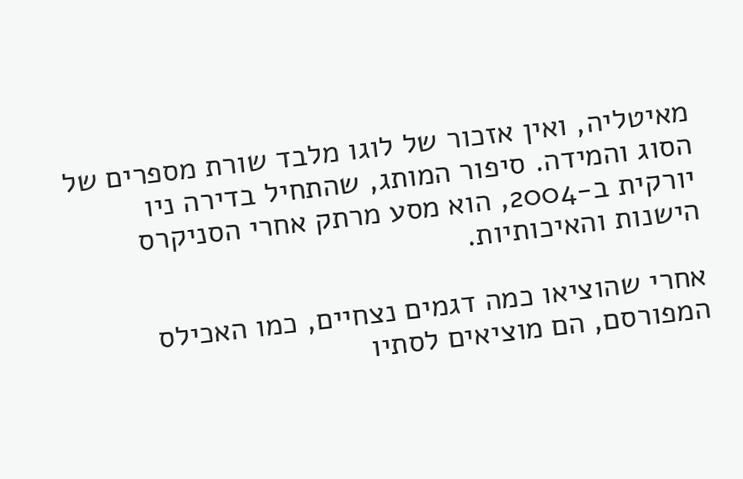מאיטליה, ואין אזכור של לוגו מלבד שורת מספרים של הסוג והמידה. סיפור המותג, שהתחיל בדירה ניו יורקית ב-2004, הוא מסע מרתק אחרי הסניקרס הישנות והאיכותיות.

אחרי שהוציאו כמה דגמים נצחיים, כמו האכילס המפורסם, הם מוציאים לסתיו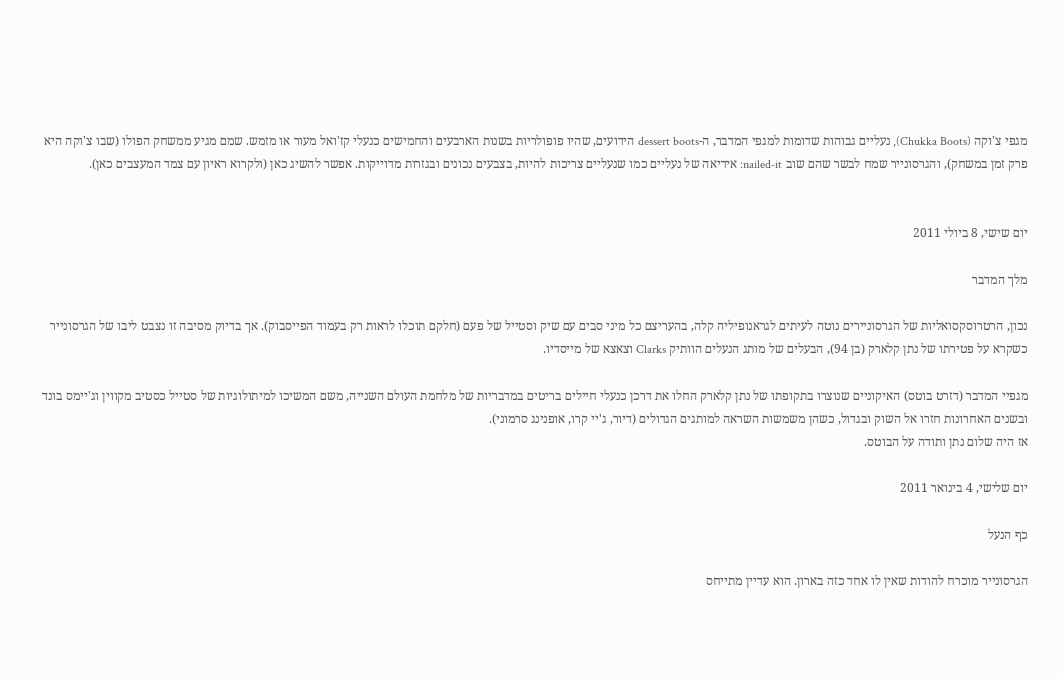מגפי צ'וקה (Chukka Boots), נעליים גבוהות שדומות למגפי המדבר, ה-dessert boots הידועים, שהיו פופולריות בשנות הארבעים והחמישים כנעלי קז'ואל מעור או מזמש. שמם מגיע ממשחק הפולו (שבו צ'וקה היא פרק זמן במשחק), והגרסונייר שמח לבשר שהם שוב nailed-it: אידיאה של נעליים כמו שנעליים צריכות להיות, בצבעים נכונים ובגזרות מדוייקות. אפשר להשיג כאן (ולקרוא ראיון עם צמד המעצבים כאן).


יום שישי, 8 ביולי 2011

מלך המדבר

נכון, הרטרוסקסואליות של הגרסוניירים נוטה לעיתים לגראנופיליה קלה, בהעריצם כל מיני סבים עם שיק וסטייל של פעם (חלקם תוכלו לראות רק בעמוד הפייסבוק). אך בדיוק מסיבה זו נצבט ליבו של הגרסונייר כשקרא על פטירתו של נתן קלארק (בן 94), הבעלים של מותג הנעלים הוותיק Clarks וצאצא של מייסדיו.

מגפיי המדבר (דזרט בוטס) האיקוניים שנוצרו בתקופתו של נתן קלארק החלו את דרכן כנעלי חיילים בריטים במדבריות של מלחמת העולם השנייה, משם המשיכו למיתולוגיות של סטייל כסטיב מקווין וג'יימס בונד ובשנים האחרונות חזרו אל השוק ובגדול, כשהן משמשות השראה למותגים הגדולים (דיור, ג'יי קרו, אופנינג סרמוני).
אז היה שלום נתן ותודה על הבוטס.

יום שלישי, 4 בינואר 2011

כף הנעל

הגרסונייר מוכרח להודות שאין לו אחד כזה בארון. הוא עדיין מתייחס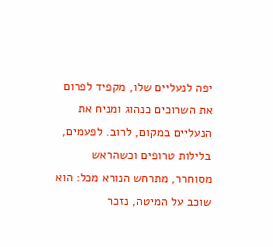יפה לנעליים שלו, מקפיד לפרום את השרוכים כנהוג ומניח את הנעליים במקום, לרוב. לפעמים, בלילות טרופים וכשהראש מסוחרר, מתרחש הנורא מכל: הוא שוכב על המיטה, נזכר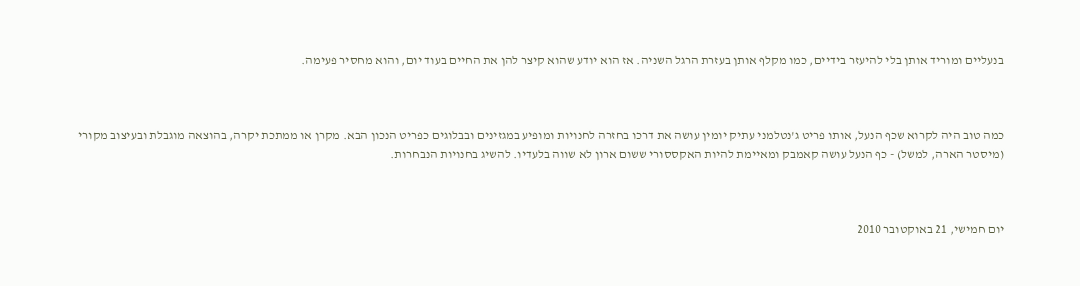בנעליים ומוריד אותן בלי להיעזר בידיים, כמו מקלף אותן בעזרת הרגל השניה. אז הוא יודע שהוא קיצר להן את החיים בעוד יום, והוא מחסיר פעימה.



כמה טוב היה לקרוא שכף הנעל, אותו פריט ג'נטלמני עתיק יומין עושה את דרכו בחזרה לחנויות ומופיע במגזינים ובבלוגים כפריט הנכון הבא. מקרן או ממתכת יקרה, בהוצאה מוגבלת ובעיצוב מקורי (מיסטר הארה, למשל) - כף הנעל עושה קאמבק ומאיימת להיות האקססורי ששום ארון לא שווה בלעדיו. להשיג בחנויות הנבחרות.



יום חמישי, 21 באוקטובר 2010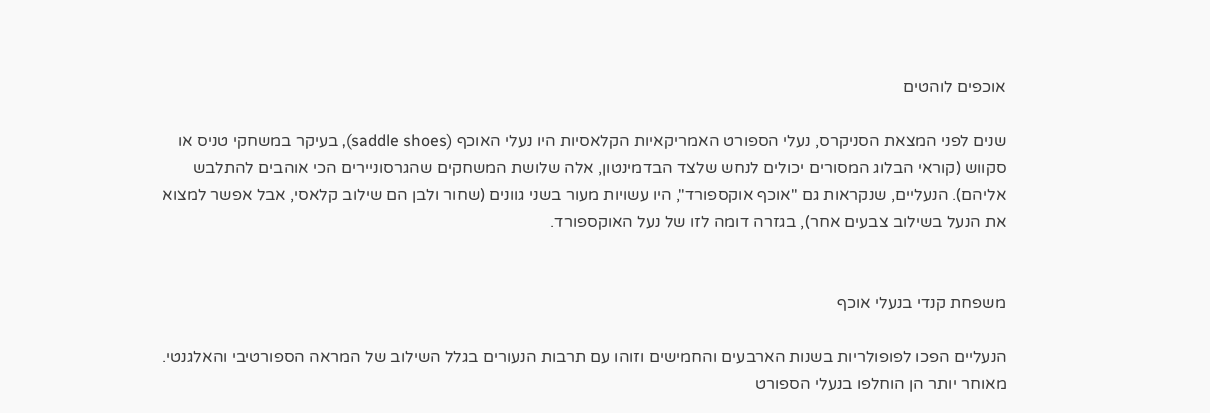אוכפים לוהטים

שנים לפני המצאת הסניקרס, נעלי הספורט האמריקאיות הקלאסיות היו נעלי האוכף (saddle shoes), בעיקר במשחקי טניס או סקווש (קוראי הבלוג המסורים יכולים לנחש שלצד הבדמינטון, אלה שלושת המשחקים שהגרסוניירים הכי אוהבים להתלבש אליהם). הנעליים, שנקראות גם "אוכף אוקספורד", היו עשויות מעור בשני גוונים (שחור ולבן הם שילוב קלאסי, אבל אפשר למצוא את הנעל בשילוב צבעים אחר), בגזרה דומה לזו של נעל האוקספורד.


משפחת קנדי בנעלי אוכף

הנעליים הפכו לפופולריות בשנות הארבעים והחמישים וזוהו עם תרבות הנעורים בגלל השילוב של המראה הספורטיבי והאלגנטי. מאוחר יותר הן הוחלפו בנעלי הספורט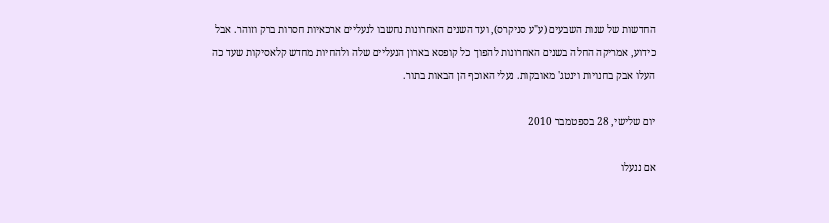החדשות של שנות השבעים (ע"ע סניקרס), ועד השנים האחרונות נחשבו לנעליים ארכאיות חסרות ברק וזוהר. אבל כידוע, אמריקה החלה בשנים האחרונות להפוך כל קופסא בארון הנעליים שלה ולהחיות מחדש קלאסיקות שעד כה העלו אבק בחנויות וינטג' מאובקות. נעלי האוכף הן הבאות בתור.

יום שלישי, 28 בספטמבר 2010

אם ננעלו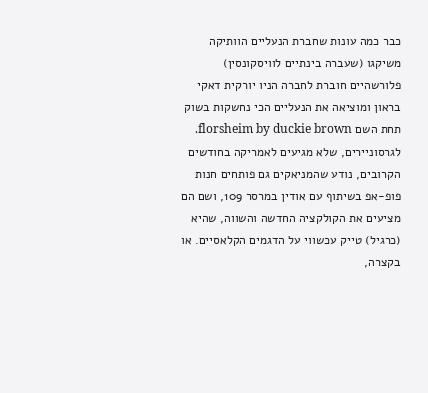כבר כמה עונות שחברת הנעליים הוותיקה משיקגו (שעברה בינתיים לוויסקונסין) פלורשהיים חוברת לחברה הניו יורקית דאקי בראון ומוציאה את הנעליים הכי נחשקות בשוק תחת השם florsheim by duckie brown. לגרסוניירים, שלא מגיעים לאמריקה בחודשים הקרובים, נודע שהמניאקים גם פותחים חנות פופ-אפ בשיתוף עם אודין במרסר 109, ושם הם מציעים את הקולקציה החדשה והשווה, שהיא (כרגיל) טייק עכשווי על הדגמים הקלאסיים. או בקצרה,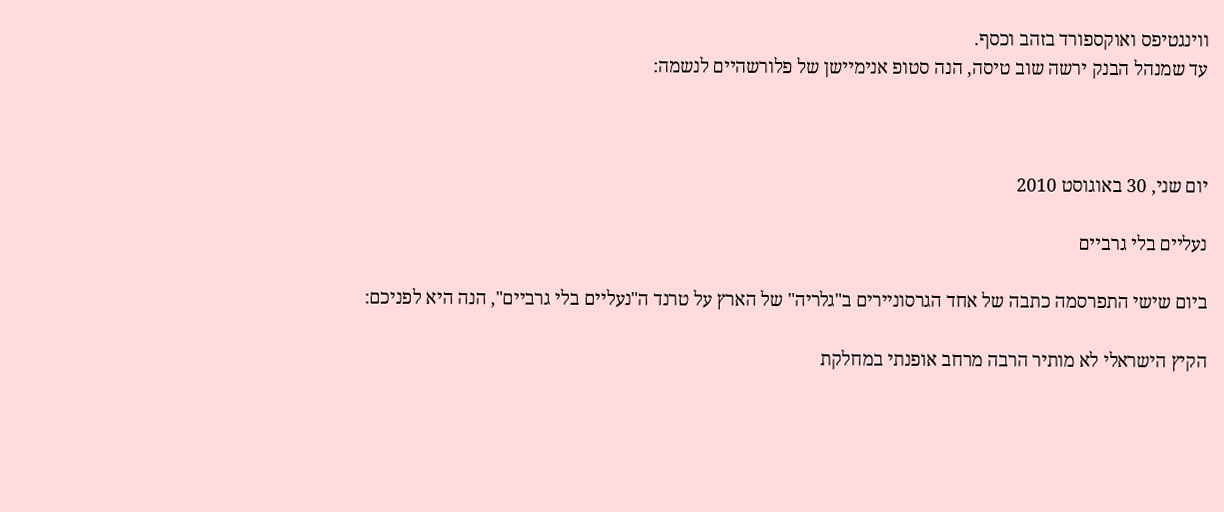ווינגטיפס ואוקספורד בזהב וכסף.
עד שמנהל הבנק ירשה שוב טיסה, הנה סטופ אנימיישן של פלורשהיים לנשמה:



יום שני, 30 באוגוסט 2010

נעליים בלי גרביים

ביום שישי התפרסמה כתבה של אחד הגרסוניירים ב"גלריה" של הארץ על טרנד ה"נעליים בלי גרביים", הנה היא לפניכם:

הקיץ הישראלי לא מותיר הרבה מרחב אופנתי במחלקת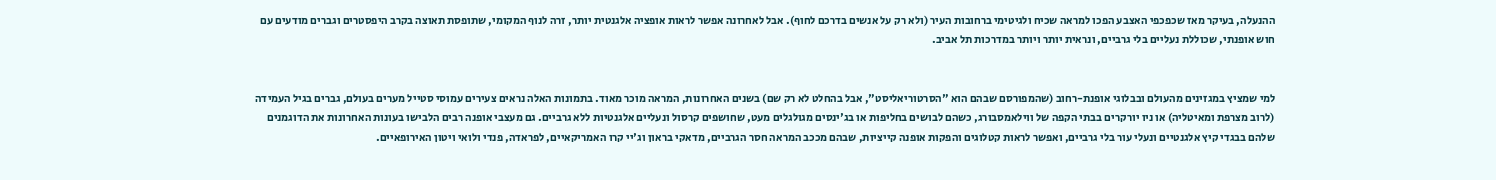ההנעלה, בעיקר מאז שכפכפי האצבע הפכו למראה שכיח ולגיטימי ברחובות העיר (ולא רק על אנשים בדרכם לחוף). אבל לאחרונה אפשר לראות אופציה אלגנטית יותר, זרה לנוף המקומי, שתופסת תאוצה בקרב היפסטרים וגברים מודעים עם חוש אופנתי, שכוללת נעליים בלי גרביים, ונראית יותר ויותר במדרכות תל אביב.


למי שמציץ במגזינים מהעולם ובבלוגי אופנת-רחוב (שהמפורסם שבהם הוא "הסרטוריאליסט", אבל בהחלט לא רק שם) בשנים האחרונות, המראה מוכר מאוד. בתמונות האלה נראים צעירים עמוסי סטייל מערים בעולם, גברים בגיל העמידה (לרוב מצרפת ומאיטליה) או ניו יורקרים בבתי הקפה של ווילאמסבורג, כשהם לבושים בחליפות או בג'ינסים מגולגלים מעט, שחושפים קרסול ונעליים אלגנטיות ללא גרביים. גם מעצבי אופנה רבים הלבישו בעונות האחרונות את הדוגמנים שלהם בבגדי קיץ אלגנטיים ונעלי עור בלי גרביים, ואפשר לראות קטלוגים והפקות אופנה קייציות, שבהם מככב המראה חסר הגרביים, מדאקי בראון וג'יי קרו האמריקאיים, לפראדה, פנדי ולואי ויטון האירופאיים.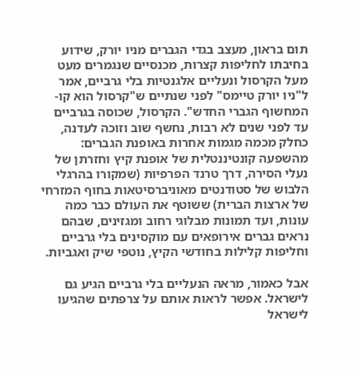תום בראון, מעצב בגדי הגברים מניו יורק, שידוע בחיבתו לחליפות קצרות, מכנסיים שנגמרים מעט מעל הקרסול ונעליים אלגנטיות בלי גרביים, אמר ל"ניו יורק טיימס" לפני שנתיים ש"קרסול הוא קו-המחשוף הגברי החדש". הקרסול, שכוסה בגרביים עד לפני שנים לא רבות, נחשף שוב וזוכה לעדנה, כחלק מכמה מגמות אחרות באופנת הגברים: מהשפעה קונטיננטלית של אופנת קיץ וחזרתן של נעלי הסירה, דרך טרנד הפרפיות (שמקורו בהרגלי הלבוש של סטודנטים מאוניברסיטאות בחוף המזרחי של ארצות הברית) ששוטף את העולם כבר כמה עונות, ועד תמונות מבלוגי רחוב ומגזינים, שבהם נראים גברים אירופאים עם מוקסינים בלי גרביים וחליפות קלילות בחודשי הקיץ, נוטפי שיק ואגביות.

אבל כאמור, מראה הנעליים בלי גרביים הגיע גם לישראל. אפשר לראות אותם על צרפתים שהגיעו לישראל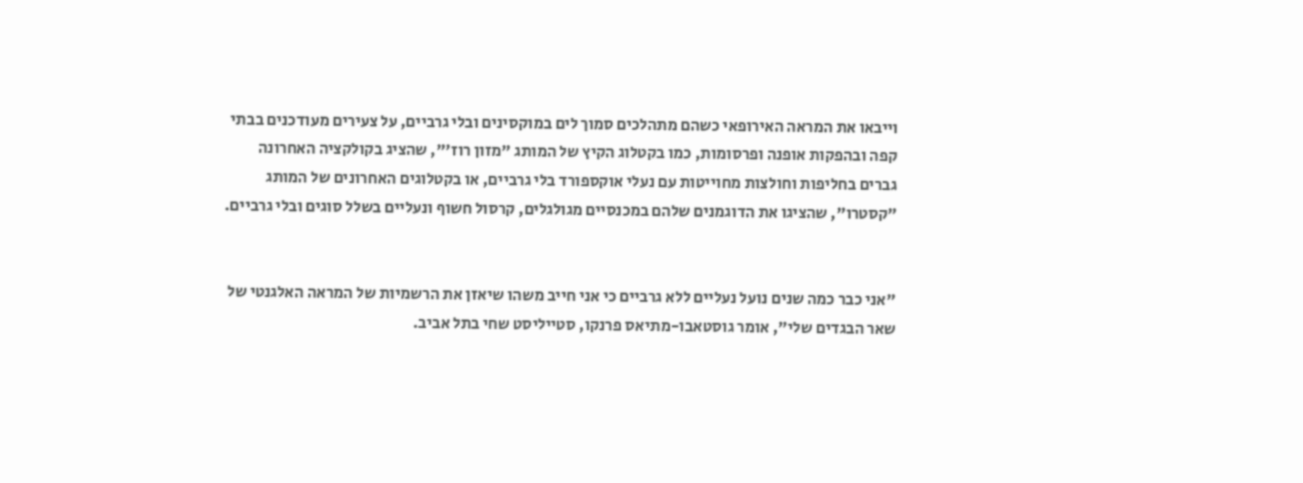וייבאו את המראה האירופאי כשהם מתהלכים סמוך לים במוקסינים ובלי גרביים, על צעירים מעודכנים בבתי קפה ובהפקות אופנה ופרסומות, כמו בקטלוג הקיץ של המותג "מזון רוז'", שהציג בקולקציה האחרונה גברים בחליפות וחולצות מחוייטות עם נעלי אוקספורד בלי גרביים, או בקטלוגים האחרונים של המותג "קסטרו", שהציגו את הדוגמנים שלהם במכנסיים מגולגלים, קרסול חשוף ונעליים בשלל סוגים ובלי גרביים.


"אני כבר כמה שנים נועל נעליים ללא גרביים כי אני חייב משהו שיאזן את הרשמיות של המראה האלגנטי של שאר הבגדים שלי", אומר גוסטאבו-מתיאס פרנקו, סטייליסט שחי בתל אביב.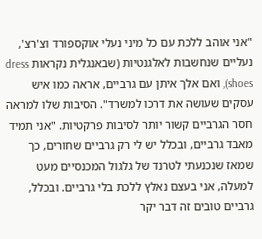"אני אוהב ללכת עם כל מיני נעלי אוקספורד וצ'רצ', נעליים שנחשבות לאלגנטיות (שבאנגלית נקראות dress shoes), ואם אלך איתן עם גרביים, אראה כמו איש עסקים שעושה את דרכו למשרד". הסיבות שלו למראה חסר הגרביים קשור יותר לסיבות פרקטיות. "אני תמיד מאבד גרביים, ובכלל יש לי רק גרביים שחורים, כך שמאז שנכנעתי לטרנד של גלגול המכנסיים מעט למעלה, אני בעצם נאלץ ללכת בלי גרביים. ובכלל, גרביים טובים זה דבר יקר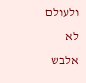ולעולם לא אלבש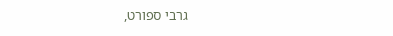גרבי ספורט,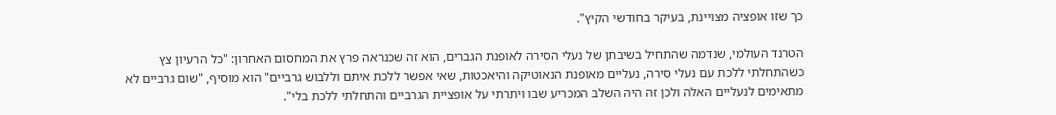כך שזו אופציה מצויינת, בעיקר בחודשי הקיץ".

הטרנד העולמי, שנדמה שהתחיל בשיבתן של נעלי הסירה לאופנת הגברים, הוא זה שכנראה פרץ את המחסום האחרון: "כל הרעיון צץ כשהתחלתי ללכת עם נעלי סירה, נעליים מאופנת הנאוטיקה והיאכטות, שאי אפשר ללכת איתם וללבוש גרביים" הוא מוסיף, "שום גרביים לא מתאימים לנעליים האלה ולכן זה היה השלב המכריע שבו ויתרתי על אופציית הגרביים והתחלתי ללכת בלי".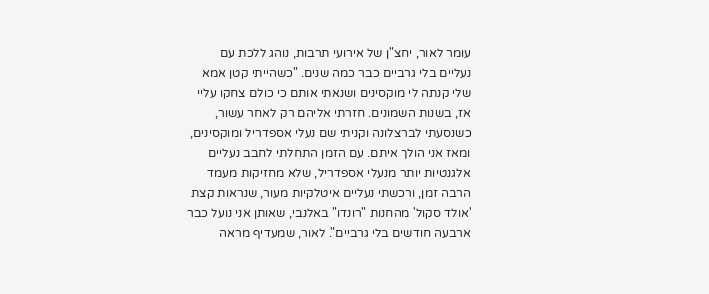עומר לאור, יחצ"ן של אירועי תרבות, נוהג ללכת עם נעליים בלי גרביים כבר כמה שנים. "כשהייתי קטן אמא שלי קנתה לי מוקסינים ושנאתי אותם כי כולם צחקו עליי אז, בשנות השמונים. חזרתי אליהם רק לאחר עשור, כשנסעתי לברצלונה וקניתי שם נעלי אספדריל ומוקסינים, ומאז אני הולך איתם. עם הזמן התחלתי לחבב נעליים אלגנטיות יותר מנעלי אספדריל, שלא מחזיקות מעמד הרבה זמן, ורכשתי נעליים איטלקיות מעור, שנראות קצת 'אולד סקול' מהחנות "רונדו" באלנבי, שאותן אני נועל כבר ארבעה חודשים בלי גרביים". לאור, שמעדיף מראה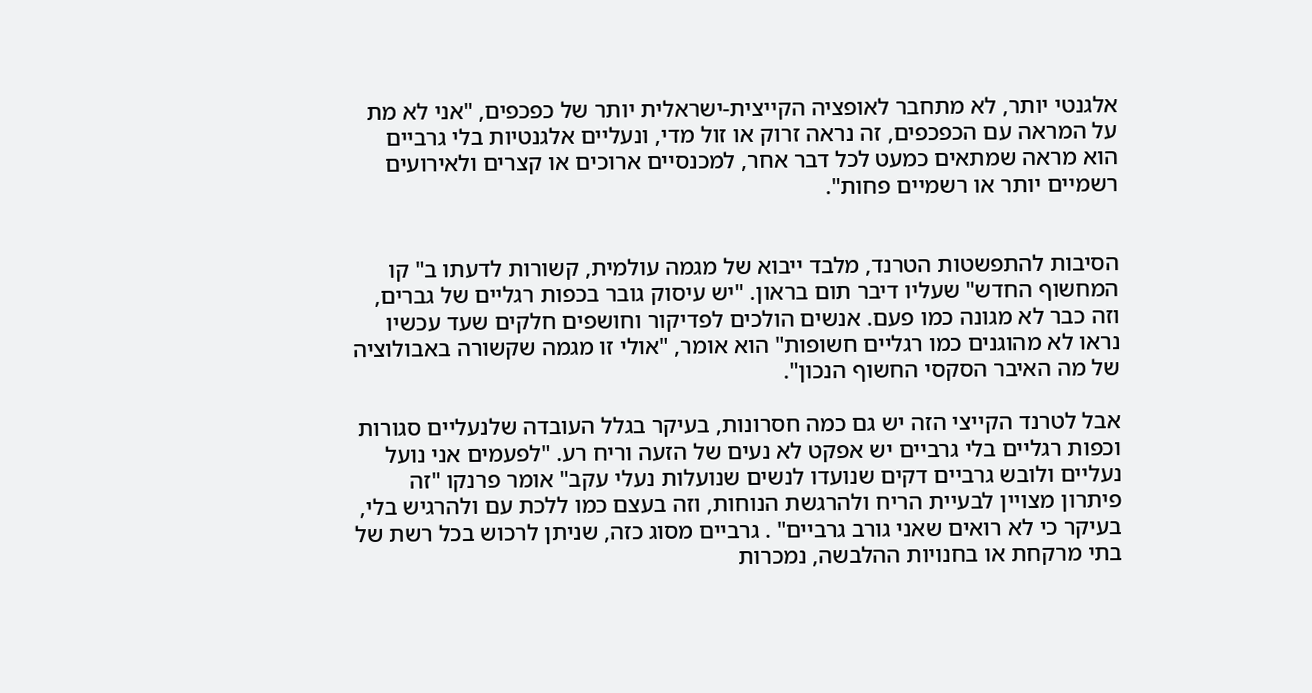אלגנטי יותר, לא מתחבר לאופציה הקייצית-ישראלית יותר של כפכפים, "אני לא מת על המראה עם הכפכפים, זה נראה זרוק או זול מדי, ונעליים אלגנטיות בלי גרביים הוא מראה שמתאים כמעט לכל דבר אחר, למכנסיים ארוכים או קצרים ולאירועים רשמיים יותר או רשמיים פחות".


הסיבות להתפשטות הטרנד, מלבד ייבוא של מגמה עולמית, קשורות לדעתו ב" קו המחשוף החדש" שעליו דיבר תום בראון. "יש עיסוק גובר בכפות רגליים של גברים, וזה כבר לא מגונה כמו פעם. אנשים הולכים לפדיקור וחושפים חלקים שעד עכשיו נראו לא מהוגנים כמו רגליים חשופות" הוא אומר, "אולי זו מגמה שקשורה באבולוציה של מה האיבר הסקסי החשוף הנכון".

אבל לטרנד הקייצי הזה יש גם כמה חסרונות, בעיקר בגלל העובדה שלנעליים סגורות וכפות רגליים בלי גרביים יש אפקט לא נעים של הזעה וריח רע. "לפעמים אני נועל נעליים ולובש גרביים דקים שנועדו לנשים שנועלות נעלי עקב" אומר פרנקו "זה פיתרון מצויין לבעיית הריח ולהרגשת הנוחות, וזה בעצם כמו ללכת עם ולהרגיש בלי, בעיקר כי לא רואים שאני גורב גרביים" . גרביים מסוג כזה, שניתן לרכוש בכל רשת של בתי מרקחת או בחנויות ההלבשה, נמכרות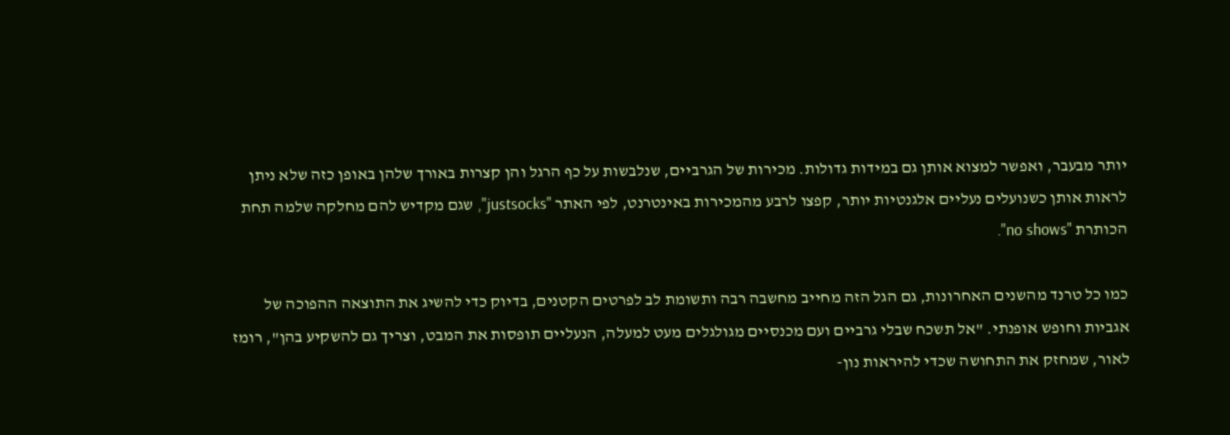יותר מבעבר, ואפשר למצוא אותן גם במידות גדולות. מכירות של הגרביים, שנלבשות על כף הרגל והן קצרות באורך שלהן באופן כזה שלא ניתן לראות אותן כשנועלים נעליים אלגנטיות יותר, קפצו לרבע מהמכירות באינטרנט, לפי האתר "justsocks", שגם מקדיש להם מחלקה שלמה תחת הכותרת "no shows".

כמו כל טרנד מהשנים האחרונות, גם הגל הזה מחייב מחשבה רבה ותשומת לב לפרטים הקטנים, בדיוק כדי להשיג את התוצאה ההפוכה של אגביות וחופש אופנתי. "אל תשכח שבלי גרביים ועם מכנסיים מגולגלים מעט למעלה, הנעליים תופסות את המבט, וצריך גם להשקיע בהן", רומז לאור, שמחזק את התחושה שכדי להיראות נון-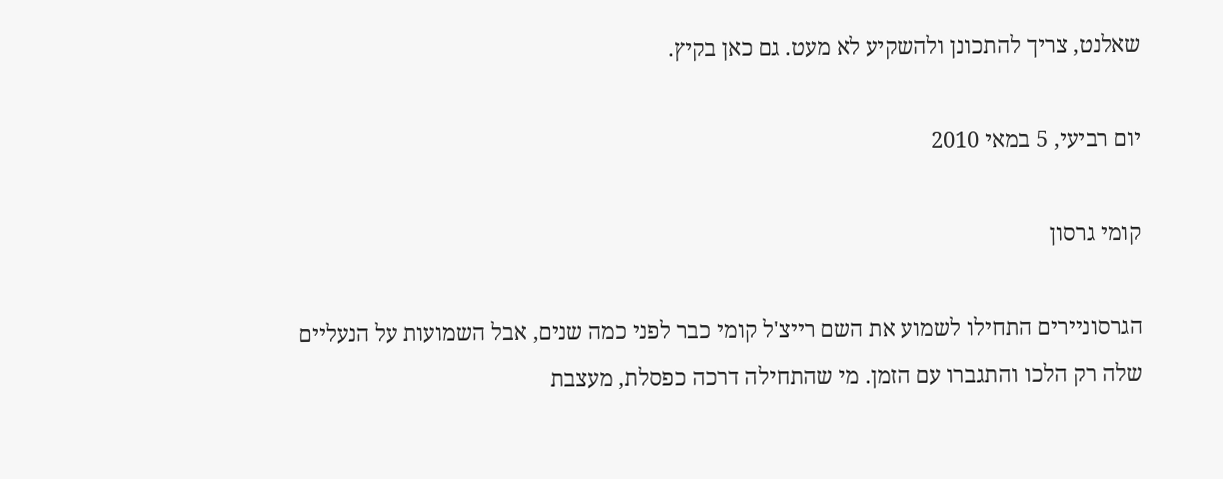שאלנט, צריך להתכונן ולהשקיע לא מעט. גם כאן בקיץ.

יום רביעי, 5 במאי 2010

קומי גרסון

הגרסוניירים התחילו לשמוע את השם רייצ'ל קומי כבר לפני כמה שנים, אבל השמועות על הנעליים שלה רק הלכו והתגברו עם הזמן. מי שהתחילה דרכה כפסלת, מעצבת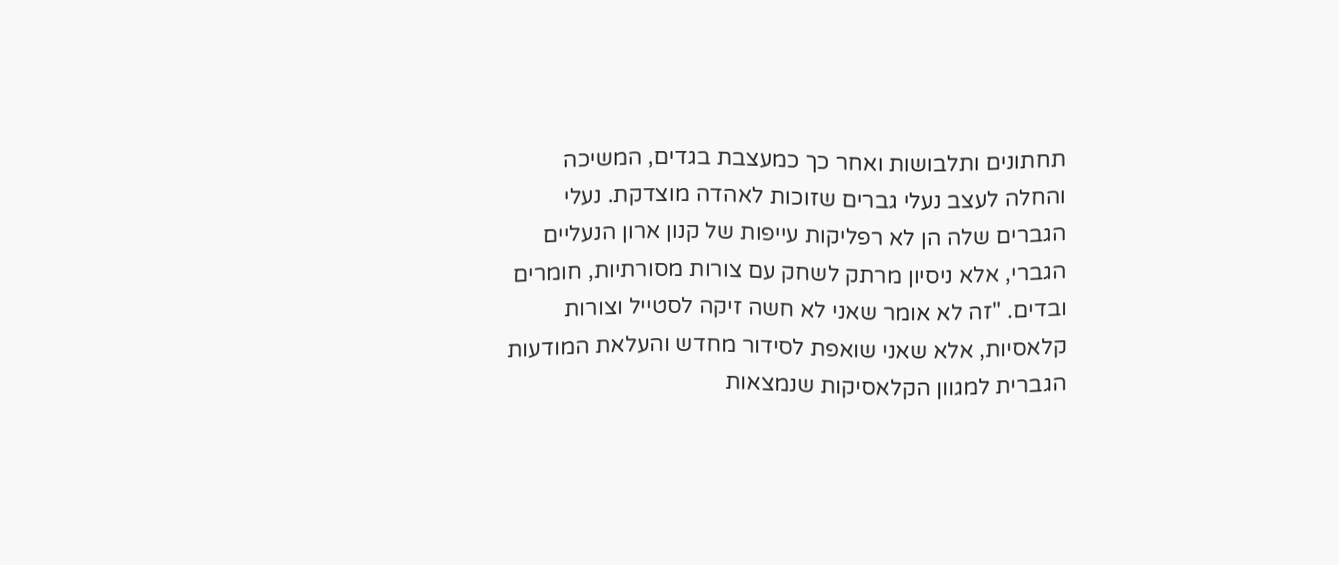תחתונים ותלבושות ואחר כך כמעצבת בגדים, המשיכה והחלה לעצב נעלי גברים שזוכות לאהדה מוצדקת. נעלי הגברים שלה הן לא רפליקות עייפות של קנון ארון הנעליים הגברי, אלא ניסיון מרתק לשחק עם צורות מסורתיות, חומרים ובדים. "זה לא אומר שאני לא חשה זיקה לסטייל וצורות קלאסיות, אלא שאני שואפת לסידור מחדש והעלאת המודעות הגברית למגוון הקלאסיקות שנמצאות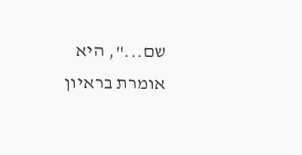שם...", היא אומרת בראיון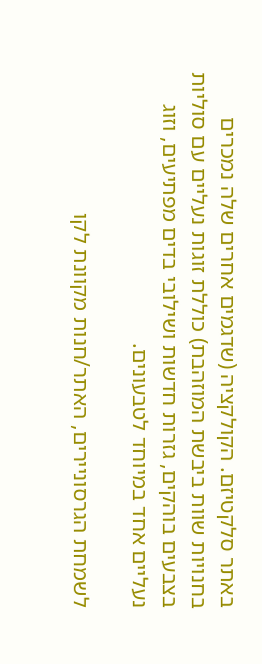באתר סלקטיזם. הקולקציה (שדגמים אחרים שלה נמכרים בחנויות שוות ביבשת המוזהבת) כוללת זוגות נעליים עם סוליות בצבעים בוהקים, גזרות חדשות ושילובי בדים מפתיעים, וזוג נעליים אחד במיוחד לטבעונים.

לשמחת הגרסוניירים, האתר/חנות מקוונת לקו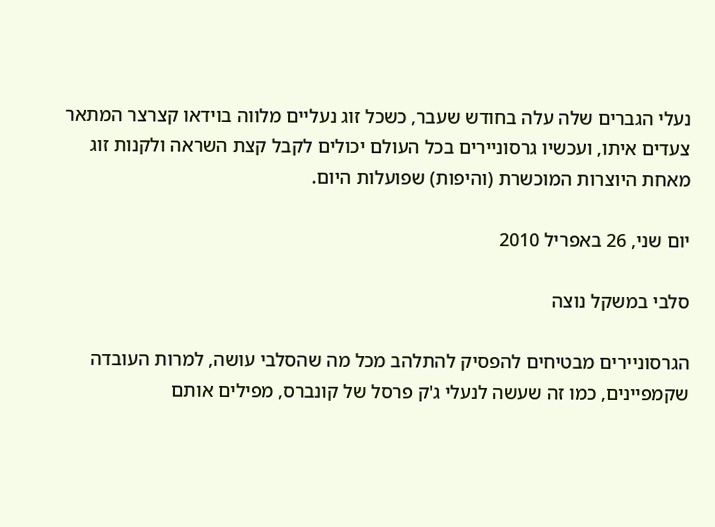נעלי הגברים שלה עלה בחודש שעבר, כשכל זוג נעליים מלווה בוידאו קצרצר המתאר צעדים איתו, ועכשיו גרסוניירים בכל העולם יכולים לקבל קצת השראה ולקנות זוג מאחת היוצרות המוכשרת (והיפות) שפועלות היום.

יום שני, 26 באפריל 2010

סלבי במשקל נוצה

הגרסוניירים מבטיחים להפסיק להתלהב מכל מה שהסלבי עושה, למרות העובדה שקמפיינים, כמו זה שעשה לנעלי ג'ק פרסל של קונברס, מפילים אותם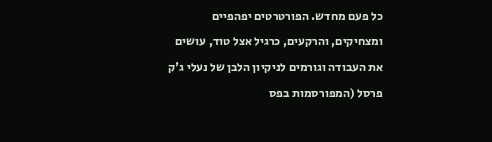כל פעם מחדש. הפורטרטים יפהפיים ומצחיקים, והרקעים, כרגיל אצל טוד, עושים את העבודה וגורמים לניקיון הלבן של נעלי ג'ק פרסל (המפורסמות בפס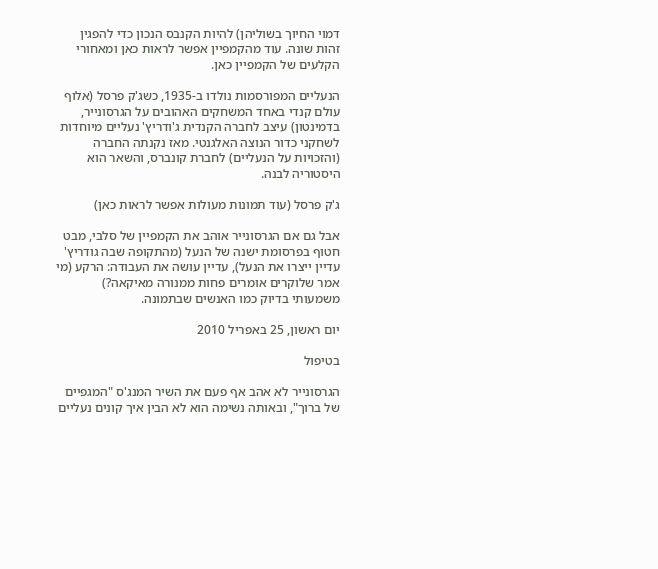דמוי החיוך בשוליהן) להיות הקנבס הנכון כדי להפגין זהות שונה. עוד מהקמפיין אפשר לראות כאן ומאחורי הקלעים של הקמפיין כאן.

הנעליים המפורסמות נולדו ב-1935, כשג'ק פרסל (אלוף עולם קנדי באחד המשחקים האהובים על הגרסונייר, בדמינטון) עיצב לחברה הקנדית ג'ודריץ' נעליים מיוחדות לשחקני כדור הנוצה האלגנטי. מאז נקנתה החברה (והזכויות על הנעליים) לחברת קונברס, והשאר הוא היסטוריה לבנה.

ג'ק פרסל (עוד תמונות מעולות אפשר לראות כאן)

אבל גם אם הגרסונייר אוהב את הקמפיין של סלבי, מבט חטוף בפרסומת ישנה של הנעל (מהתקופה שבה גודריץ' עדיין ייצרו את הנעל), עדיין עושה את העבודה: הרקע (מי אמר שלוקרים אומרים פחות ממנורה מאיקאה?) משמעותי בדיוק כמו האנשים שבתמונה.

יום ראשון, 25 באפריל 2010

בטיפול

הגרסונייר לא אהב אף פעם את השיר המנג'ס "המגפיים של ברוך", ובאותה נשימה הוא לא הבין איך קונים נעליים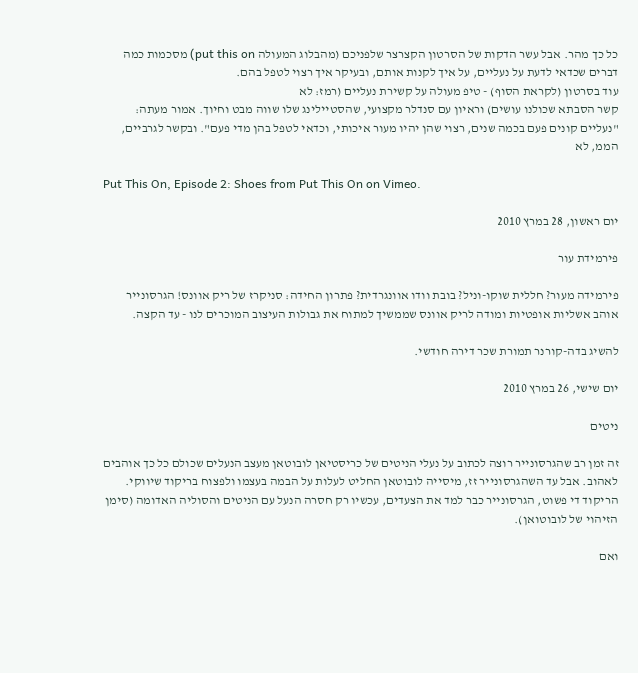כל כך מהר. אבל עשר הדקות של הסרטון הקצרצר שלפניכם (מהבלוג המעולה put this on) מסכמות כמה דברים שכדאי לדעת על נעליים, על איך לקנות אותם, ובעיקר איך רצוי לטפל בהם.
עוד בסרטון (לקראת הסוף) - טיפ מעולה על קשירת נעליים (רמז: לא
קשר הסבתא שכולנו עושים) וראיון עם סנדלר מקצועי, שהסטיילינג שלו שווה מבט וחיוך. אמור מעתה: "נעליים קונים פעם בכמה שנים, רצוי שהן יהיו מעור איכותי, וכדאי לטפל בהן מדי פעם". ובקשר לגרביים, הממ, לא

Put This On, Episode 2: Shoes from Put This On on Vimeo.

יום ראשון, 28 במרץ 2010

פירמידת עור

פירמידה מעור? חללית שוקו-וניל? בובת וודו אוונגרדית? פתרון החידה: סניקרז של ריק אוונס! הגרסונייר אוהב אשליות אופטיות ומודה לריק אוונס שממשיך למתוח את גבולות העיצוב המוכרים לנו - עד הקצה.

להשיג בדה-קורנר תמורת שכר דירה חודשי.

יום שישי, 26 במרץ 2010

ניטים

זה זמן רב שהגרסונייר רוצה לכתוב על נעלי הניטים של כריסטיאן לובוטאן מעצב הנעלים שכולם כל כך אוהבים לאהוב. אבל עד השהגרסונייר זז, מיסייה לובוטאן החליט לעלות על הבמה בעצמו ולפצוח בריקוד שיווקי. הריקוד די פשוט, הגרסונייר כבר למד את הצעדים, עכשיו רק חסרה הנעל עם הניטים והסוליה האדומה (סימן הזיהוי של לובוטואן).

ואם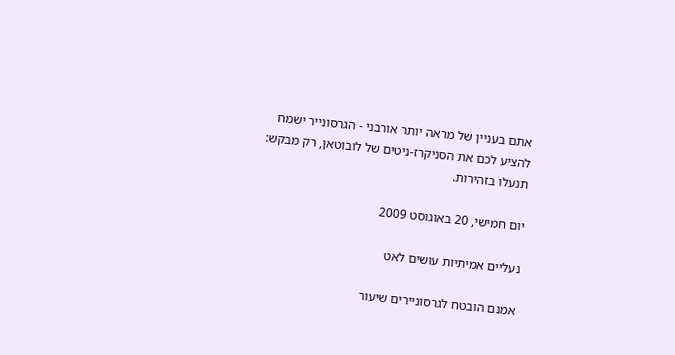אתם בעניין של מראה יותר אורבני - הגרסונייר ישמח להציע לכם את הסניקרז-ניטים של לובוטאן, רק מבקש: תנעלו בזהירות.

יום חמישי, 20 באוגוסט 2009

נעליים אמיתיות עושים לאט

אמנם הובטח לגרסוניירים שיעור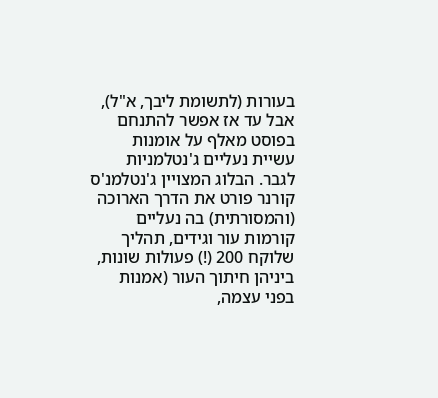בעורות (לתשומת ליבך, א"ל), אבל עד אז אפשר להתנחם בפוסט מאלף על אומנות עשיית נעליים ג'נטלמניות לגבר. הבלוג המצויין ג'נטלמנ'ס קורנר פורט את הדרך הארוכה (והמסורתית) בה נעליים קורמות עור וגידים, תהליך שלוקח 200 (!) פעולות שונות, ביניהן חיתוך העור (אמנות בפני עצמה,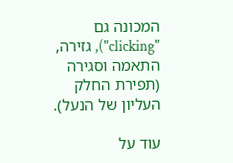המכונה גם "clicking"), גזירה, התאמה וסגירה (תפירת החלק העליון של הנעל).

עוד על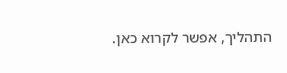התהליך, אפשר לקרוא כאן.